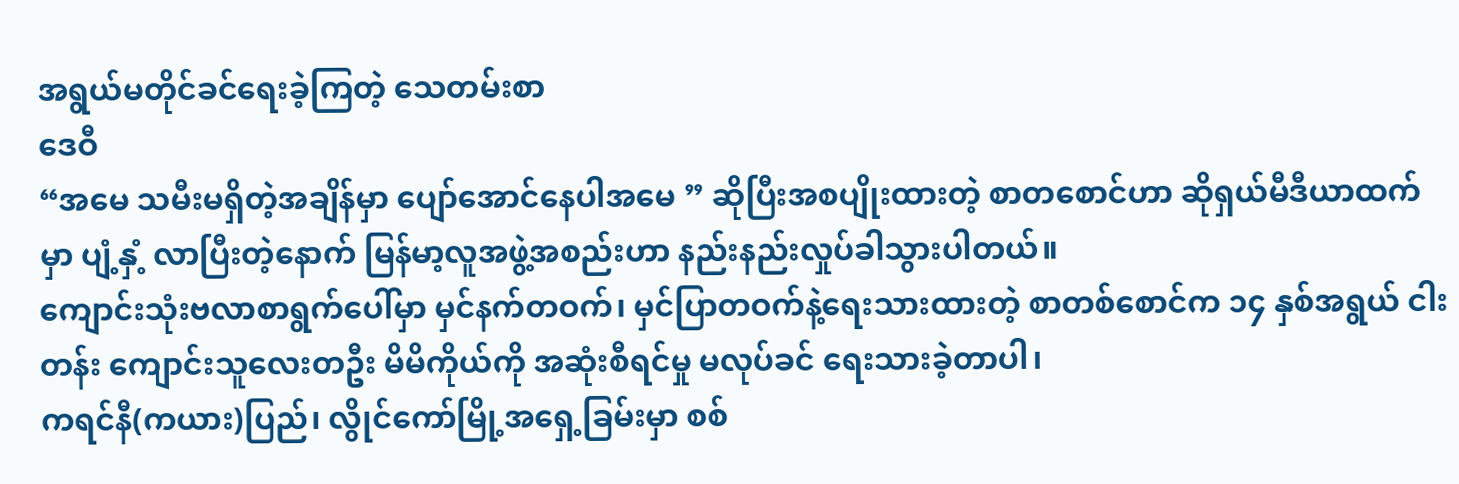အရွယ်မတိုင်ခင်ရေးခဲ့ကြတဲ့ သေတမ်းစာ
ဒေဝီ
“အမေ သမီးမရှိတဲ့အချိန်မှာ ပျော်အောင်နေပါအမေ ” ဆိုပြီးအစပျိုးထားတဲ့ စာတစောင်ဟာ ဆိုရှယ်မီဒီယာထက်မှာ ပျံ့နှံ့ လာပြီးတဲ့နောက် မြန်မာ့လူအဖွဲ့အစည်းဟာ နည်းနည်းလှုပ်ခါသွားပါတယ်။
ကျောင်းသုံးဗလာစာရွက်ပေါ်မှာ မှင်နက်တဝက်၊ မှင်ပြာတဝက်နဲ့ရေးသားထားတဲ့ စာတစ်စောင်က ၁၄ နှစ်အရွယ် ငါးတန်း ကျောင်းသူလေးတဦး မိမိကိုယ်ကို အဆုံးစီရင်မှု မလုပ်ခင် ရေးသားခဲ့တာပါ၊
ကရင်နီ(ကယား)ပြည်၊ လွိုင်ကော်မြို့အရှေ့ခြမ်းမှာ စစ်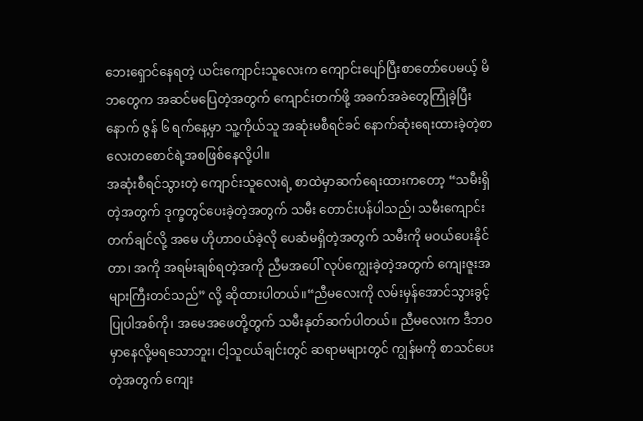ဘေးရှောင်နေရတဲ့ ယင်းကျောင်းသူလေးက ကျောင်းပျော်ပြီးစာတော်ပေမယ့် မိဘတွေက အဆင်မပြေတဲ့အတွက် ကျောင်းတက်ဖို့ အခက်အခဲတွေကြုံခဲ့ပြီးနောက် ဇွန် ၆ ရက်နေ့မှာ သူ့ကိုယ်သူ အဆုံးမစီရင်ခင် နောက်ဆုံးရေးထားခဲ့တဲ့စာလေးတစောင်ရဲ့အစဖြစ်နေလို့ပါ။
အဆုံးစီရင်သွားတဲ့ ကျောင်းသူလေးရဲ့ စာထဲမှာဆက်ရေးထားကတော့ “သမီးရှိတဲ့အတွက် ဒုက္ခတွင်ပေးခဲ့တဲ့အတွက် သမီး တောင်းပန်ပါသည်၊ သမီးကျောင်းတက်ချင်လို့ အမေ ဟိုဟာဝယ်ခဲ့လို ပေဆံမရှိတဲ့အတွက် သမီးကို မဝယ်ပေးနိုင်တာ၊ အကို အရမ်းချစ်ရတဲ့အကို ညီမအပေါ် လုပ်ကျွေးခဲ့တဲ့အတွက် ကျေးဇူးအများကြီးတင်သည်” လို့ ဆိုထားပါတယ်။“ညီမလေးကို လမ်းမှန်အောင်သွားခွင့်ပြုပါအစ်ကို၊ အမေအဖေတို့တွက် သမီးနုတ်ဆက်ပါတယ်။ ညီမလေးက ဒီဘဝမှာနေလို့မရသောဘူး၊ ငါ့သူငယ်ချင်းတွင် ဆရာမများတွင် ကျွန်မကို စာသင်ပေးတဲ့အတွက် ကျေး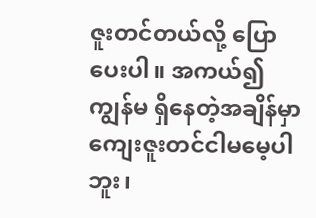ဇူးတင်တယ်လို့ ပြောပေးပါ။ အကယ်၍ ကျွန်မ ရှိနေတဲ့အချိန်မှာ ကျေးဇူးတင်ငါမမေ့ပါဘူး၊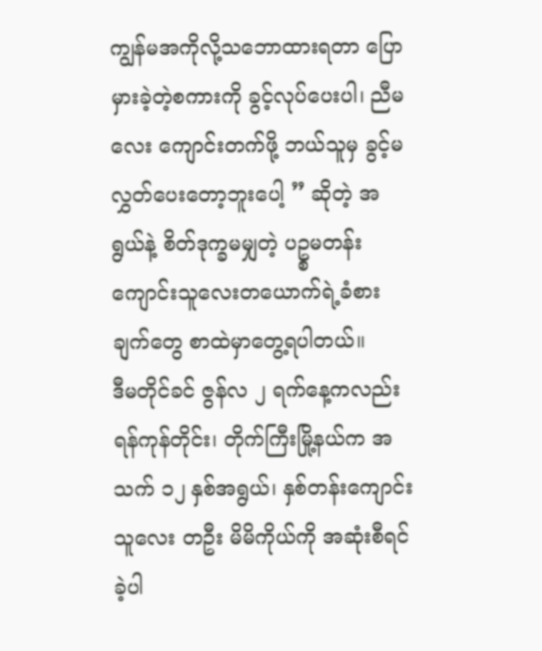ကျွန်မအကိုလို့သဘောထားရတာ ပြောမှားခဲ့တဲ့စကားကို ခွင့်လုပ်ပေးပါ၊ ညီမ လေး ကျောင်းတက်ဖို့ ဘယ်သူမှ ခွင့်မလွှတ်ပေးတော့ဘူးပေါ့ ” ဆိုတဲ့ အရွယ်နဲ့ စိတ်ဒုက္ခမမျှတဲ့ ပဥ္စမတန်းကျောင်းသူလေးတယောက်ရဲ့ခံစားချက်တွေ စာထဲမှာတွေ့ရပါတယ်။
ဒီမတိုင်ခင် ဇွန်လ ၂ ရက်နေ့ကလည်း ရန်ကုန်တိုင်း၊ တိုက်ကြီးမြို့နယ်က အသက် ၁၂ နှစ်အရွယ်၊ နှစ်တန်းကျောင်းသူလေး တဦး မိမိကိုယ်ကို အဆုံးစီရင်ခဲ့ပါ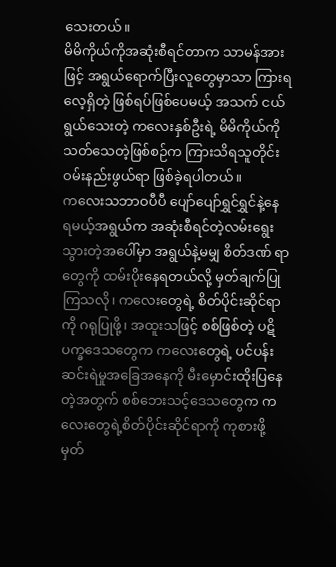သေးတယ်။
မိမိကိုယ်ကိုအဆုံးစီရင်တာက သာမန်အားဖြင့် အရွယ်ရောက်ပြီးလူတွေမှာသာ ကြားရလေ့ရှိတဲ့ ဖြစ်ရပ်ဖြစ်ပေမယ့် အသက် ငယ်ရွယ်သေးတဲ့ ကလေးနှစ်ဦးရဲ့ မိမိကိုယ်ကိုသတ်သေတဲ့ဖြစ်စဉ်က ကြားသိရသူတိုင်း ဝမ်းနည်းဖွယ်ရာ ဖြစ်ခဲ့ရပါတယ်။
ကလေးသဘာဝပီပီ ပျော်ပျော်ရွှင်ရွှင်နဲ့နေရမယ့်အရွယ်က အဆုံးစီရင်တဲ့လမ်းရွေးသွားတဲ့အပေါ်မှာ အရွယ်နဲ့မမျှ စိတ်ဒဏ် ရာတွေကို ထမ်းပိုးနေရတယ်လို့ မှတ်ချက်ပြုကြသလို၊ ကလေးတွေရဲ့ စိတ်ပိုင်းဆိုင်ရာကို ဂရုပြုဖို့၊ အထူးသဖြင့် စစ်ဖြစ်တဲ့ ပဋိပက္ခဒေသတွေက ကလေးတွေရဲ့ ပင်ပန်းဆင်းရဲမှုအခြေအနေကို မီးမှောင်းထိုးပြနေတဲ့အတွက် စစ်ဘေးသင့်ဒေသတွေက ကလေးတွေရဲ့စိတ်ပိုင်းဆိုင်ရာကို ကုစားဖို့ မှတ်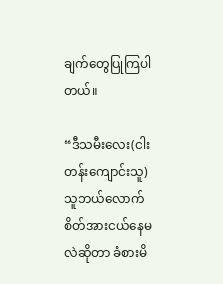ချက်တွေပြုကြပါတယ်။

“ဒီသမီးလေး(ငါးတန်းကျောင်းသူ) သူဘယ်လောက်စိတ်အားငယ်နေမလဲဆိုတာ ခံစားမိ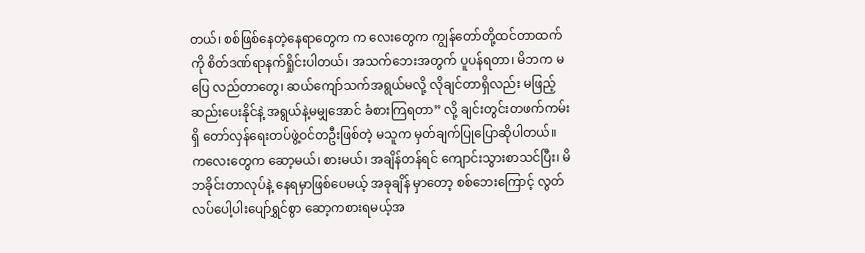တယ်၊ စစ်ဖြစ်နေတဲ့နေရာတွေက က လေးတွေက ကျွန်တော်တို့ထင်တာထက်ကို စိတ်ဒဏ်ရာနက်ရှိုင်းပါတယ်၊ အသက်ဘေးအတွက် ပူပန်ရတာ၊ မိဘက မပြေ လည်တာတွေ၊ ဆယ်ကျော်သက်အရွယ်မလို့ လိုချင်တာရှိလည်း မဖြည့်ဆည်းပေးနိုင်နဲ့ အရွယ်နဲ့မမျှအောင် ခံစားကြရတာ” လို့ ချင်းတွင်းတဖက်ကမ်းရှိ တော်လှန်ရေးတပ်ဖွဲ့ဝင်တဦးဖြစ်တဲ့ မသူက မှတ်ချက်ပြုပြောဆိုပါတယ်။
ကလေးတွေက ဆော့မယ်၊ စားမယ်၊ အချိန်တန်ရင် ကျောင်းသွားစာသင်ပြီး၊ မိဘခိုင်းတာလုပ်နဲ့ နေရမှာဖြစ်ပေမယ့် အခုချိန် မှာတော့ စစ်ဘေးကြောင့် လွတ်လပ်ပေါ့ပါးပျော်ရွှင်စွာ ဆော့ကစားရမယ့်အ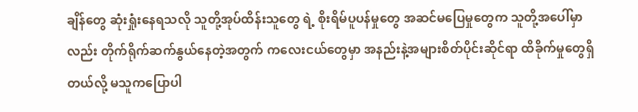ချိန်တွေ ဆုံးရှုံးနေရသလို သူတို့အုပ်ထိန်းသူတွေ ရဲ့ စိုးရိမ်ပူပန်မှုတွေ အဆင်မပြေမှုတွေက သူတို့အပေါ်မှာလည်း တိုက်ရိုက်ဆက်နွယ်နေတဲ့အတွက် ကလေးငယ်တွေမှာ အနည်းနဲ့အများစိတ်ပိုင်းဆိုင်ရာ ထိခိုက်မှုတွေရှိတယ်လို့ မသူကပြောပါ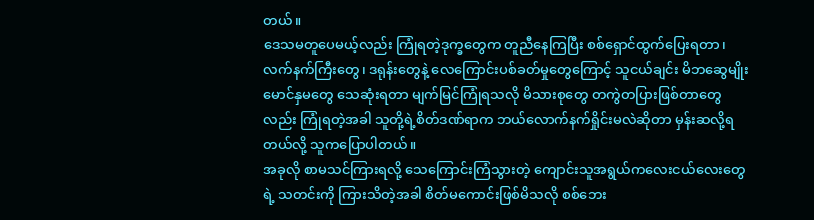တယ်။
ဒေသမတူပေမယ့်လည်း ကြုံရတဲ့ဒုက္ခတွေက တူညီနေကြပြီး စစ်ရှောင်ထွက်ပြေးရတာ၊ လက်နက်ကြီးတွေ၊ ဒရုန်းတွေနဲ့ လေကြောင်းပစ်ခတ်မှုတွေကြောင့် သူငယ်ချင်း မိဘဆွေမျိုးမောင်နှမတွေ သေဆုံးရတာ မျက်မြင်ကြုံရသလို မိသားစုတွေ တကွဲတပြားဖြစ်တာတွေလည်း ကြုံရတဲ့အခါ သူတို့ရဲ့စိတ်ဒဏ်ရာက ဘယ်လောက်နက်ရှိုင်းမလဲဆိုတာ မှန်းဆလို့ရတယ်လို့ သူကပြောပါတယ်။
အခုလို စာမသင်ကြားရလို့ သေကြောင်းကြံသွားတဲ့ ကျောင်းသူအရွယ်ကလေးငယ်လေးတွေရဲ့ သတင်းကို ကြားသိတဲ့အခါ စိတ်မကောင်းဖြစ်မိသလို စစ်ဘေး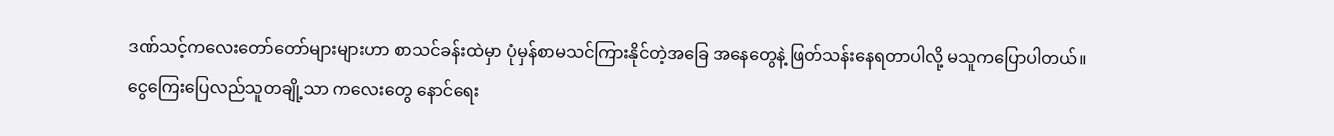ဒဏ်သင့်ကလေးတော်တော်များများဟာ စာသင်ခန်းထဲမှာ ပုံမှန်စာမသင်ကြားနိုင်တဲ့အခြေ အနေတွေနဲ့ ဖြတ်သန်းနေရတာပါလို့ မသူကပြောပါတယ်။
ငွေကြေးပြေလည်သူတချို့သာ ကလေးတွေ နောင်ရေး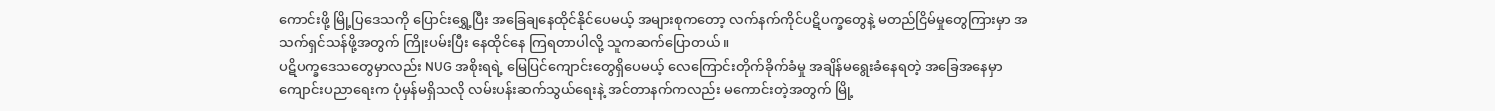ကောင်းဖို့ မြို့ပြဒေသကို ပြောင်းရွှေ့ပြီး အခြေချနေထိုင်နိုင်ပေမယ့် အများစုကတော့ လက်နက်ကိုင်ပဋိပက္ခတွေနဲ့ မတည်ငြိမ်မှုတွေကြားမှာ အသက်ရှင်သန်ဖို့အတွက် ကြိုးပမ်းပြီး နေထိုင်နေ ကြရတာပါလို့ သူကဆက်ပြောတယ်။
ပဋိပက္ခဒေသတွေမှာလည်း NUG အစိုးရရဲ့ မြေပြင်ကျောင်းတွေရှိပေမယ့် လေကြောင်းတိုက်ခိုက်ခံမှု အချိန်မရွေးခံနေရတဲ့ အခြေအနေမှာ ကျောင်းပညာရေးက ပုံမှန်မရှိသလို လမ်းပန်းဆက်သွယ်ရေးနဲ့ အင်တာနက်ကလည်း မကောင်းတဲ့အတွက် မြို့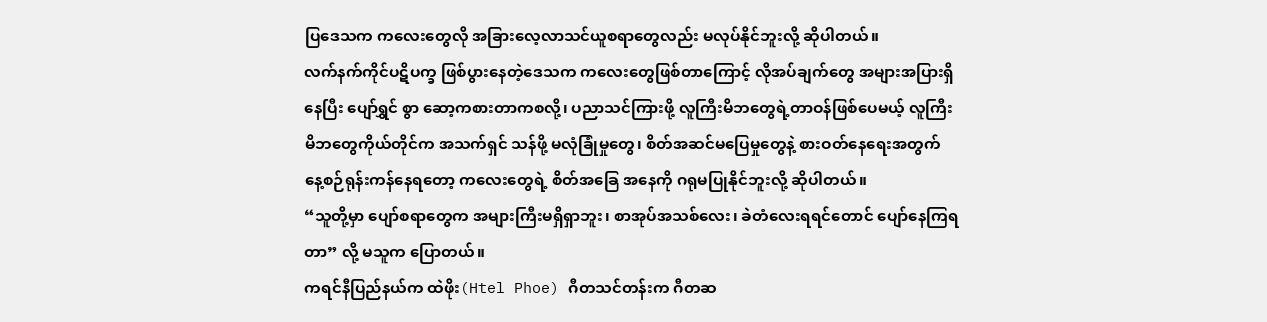ပြဒေသက ကလေးတွေလို အခြားလေ့လာသင်ယူစရာတွေလည်း မလုပ်နိုင်ဘူးလို့ ဆိုပါတယ်။
လက်နက်ကိုင်ပဋိပက္ခ ဖြစ်ပွားနေတဲ့ဒေသက ကလေးတွေဖြစ်တာကြောင့် လိုအပ်ချက်တွေ အများအပြားရှိနေပြီး ပျော်ရွှင် စွာ ဆော့ကစားတာကစလို့၊ ပညာသင်ကြားဖို့ လူကြီးမိဘတွေရဲ့တာဝန်ဖြစ်ပေမယ့် လူကြီးမိဘတွေကိုယ်တိုင်က အသက်ရှင် သန်ဖို့ မလုံခြုံမှုတွေ၊ စိတ်အဆင်မပြေမှုတွေနဲ့ စားဝတ်နေရေးအတွက် နေ့စဉ်ရုန်းကန်နေရတော့ ကလေးတွေရဲ့ စိတ်အခြေ အနေကို ဂရုမပြုနိုင်ဘူးလို့ ဆိုပါတယ်။
“သူတို့မှာ ပျော်စရာတွေက အများကြီးမရှိရှာဘူး၊ စာအုပ်အသစ်လေး၊ ခဲတံလေးရရင်တောင် ပျော်နေကြရတာ” လို့ မသူက ပြောတယ်။
ကရင်နီပြည်နယ်က ထဲဖိုး(Htel Phoe) ဂီတသင်တန်းက ဂီတဆ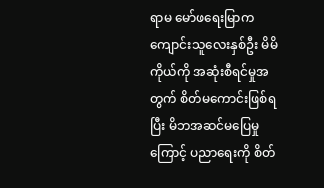ရာမ မော်ဖရေးမြာက ကျောင်းသူလေးနှစ်ဦး မိမိကိုယ်ကို အဆုံးစီရင်မှုအတွက် စိတ်မကောင်းဖြစ်ရပြီး မိဘအဆင်မပြေမှုကြောင့် ပညာရေးကို စိတ်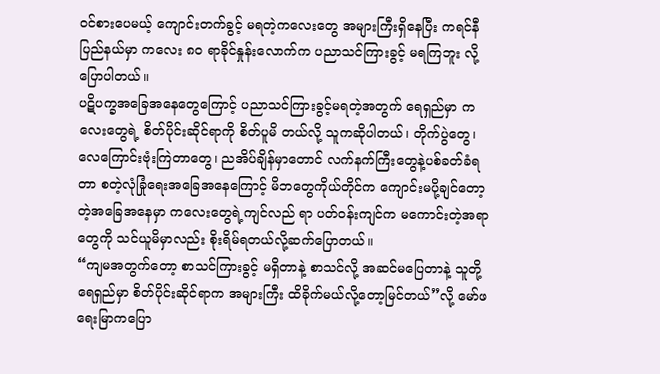ဝင်စားပေမယ့် ကျောင်းတက်ခွင့် မရတဲ့ကလေးတွေ အများကြီးရှိနေပြီး ကရင်နီပြည်နယ်မှာ ကလေး ၈၀ ရာခိုင်နှုန်းလောက်က ပညာသင်ကြားခွင့် မရကြဘူး လို့ ပြောပါတယ်။
ပဋိပက္ခအခြေအနေတွေကြောင့် ပညာသင်ကြားခွင့်မရတဲ့အတွက် ရေရှည်မှာ ကလေးတွေရဲ့ စိတ်ပိုင်းဆိုင်ရာကို စိတ်ပူမိ တယ်လို့ သူကဆိုပါတယ်၊ တိုက်ပွဲတွေ၊ လေကြောင်းဗုံးကြဲတာတွေ၊ ညအိပ်ချိန်မှာတောင် လက်နက်ကြီးတွေနဲ့ပစ်ခတ်ခံရတာ စတဲ့လုံခြုံရေးအခြေအနေကြောင့် မိဘတွေကိုယ်တိုင်က ကျောင်းမပို့ချင်တော့တဲ့အခြေအနေမှာ ကလေးတွေရဲ့ကျင်လည် ရာ ပတ်ဝန်းကျင်က မကောင်းတဲ့အရာတွေကို သင်ယူမိမှာလည်း စိုးရိမ်ရတယ်လို့ဆက်ပြောတယ်။
“ကျမအတွက်တော့ စာသင်ကြားခွင့် မရှိတာနဲ့ စာသင်လို့ အဆင်မပြေတာနဲ့ သူတို့ရေရှည်မှာ စိတ်ပိုင်းဆိုင်ရာက အများကြီး ထိခိုက်မယ်လို့တော့မြင်တယ်”လို့ မော်ဖရေးမြာကပြော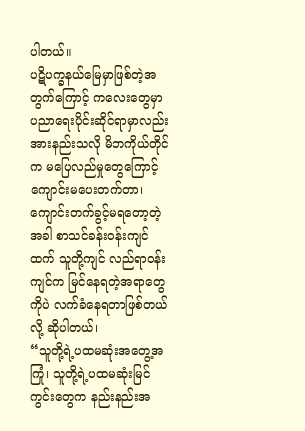ပါတယ်။
ပဋိပက္ခနယ်မြေမှာဖြစ်တဲ့အတွက်ကြောင့် ကလေးတွေမှာ ပညာရေးပိုင်းဆိုင်ရာမှာလည်း အားနည်းသလို မိဘကိုယ်တိုင်က မပြေလည်မှုတွေကြောင့် ကျောင်းမပေးတက်တာ၊ ကျောင်းတက်ခွင့်မရတော့တဲ့အခါ စာသင်ခန်းဝန်းကျင်ထက် သူတို့ကျင် လည်ရာဝန်းကျင်က မြင်နေရတဲ့အရာတွေကိုပဲ လက်ခံနေရတာဖြစ်တယ်လို့ ဆိုပါတယ်၊
“သူတို့ရဲ့ပထမဆုံးအတွေ့အကြုံ၊ သူတို့ရဲ့ပထမဆုံးမြင်ကွင်းတွေက နည်းနည်းအ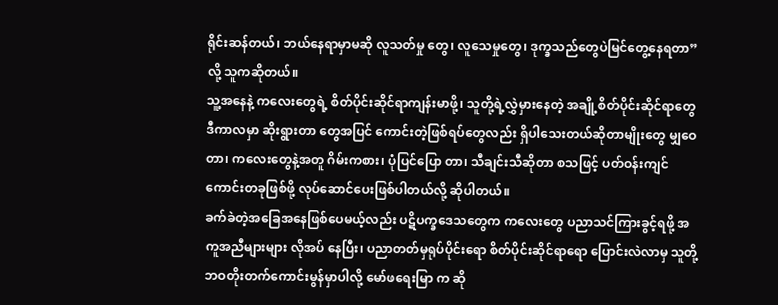ရိုင်းဆန်တယ်၊ ဘယ်နေရာမှာမဆို လူသတ်မှု တွေ၊ လူသေမှုတွေ၊ ဒုက္ခသည်တွေပဲမြင်တွေ့နေရတာ” လို့ သူကဆိုတယ်။
သူ့အနေနဲ့ ကလေးတွေရဲ့ စိတ်ပိုင်းဆိုင်ရာကျန်းမာဖို့၊ သူတို့ရဲ့လွှဲမှားနေတဲ့ အချို့စိတ်ပိုင်းဆိုင်ရာတွေ ဒီကာလမှာ ဆိုးရွားတာ တွေအပြင် ကောင်းတဲ့ဖြစ်ရပ်တွေလည်း ရှိပါသေးတယ်ဆိုတာမျိုးတွေ မျှဝေတာ၊ ကလေးတွေနဲ့အတူ ဂိမ်းကစား၊ ပုံပြင်ပြော တာ၊ သီချင်းသီဆိုတာ စသဖြင့် ပတ်ဝန်းကျင်ကောင်းတခုဖြစ်ဖို့ လုပ်ဆောင်ပေးဖြစ်ပါတယ်လို့ ဆိုပါတယ်။
ခက်ခဲတဲ့အခြေအနေဖြစ်ပေမယ့်လည်း ပဋိပက္ခဒေသတွေက ကလေးတွေ ပညာသင်ကြားခွင့်ရဖို့ အကူအညီများများ လိုအပ် နေပြီး၊ ပညာတတ်မှရုပ်ပိုင်းရော စိတ်ပိုင်းဆိုင်ရာရော ပြောင်းလဲလာမှ သူတို့ဘဝတိုးတက်ကောင်းမွန်မှာပါလို့ မော်ဖရေးမြာ က ဆို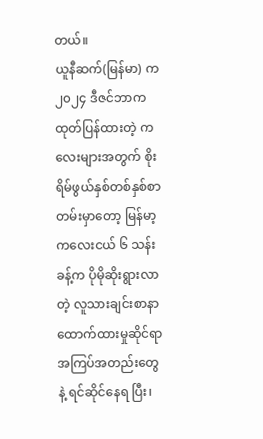တယ်။
ယူနီဆက်(မြန်မာ) က ၂၀၂၄ ဒီဇင်ဘာက ထုတ်ပြန်ထားတဲ့ ကလေးများအတွက် စိုးရိမ်ဖွယ်နှစ်တစ်နှစ်စာတမ်းမှာတော့ မြန်မာ့ ကလေးငယ် ၆ သန်းခန့်က ပိုမိုဆိုးရွားလာတဲ့ လူသားချင်းစာနာထောက်ထားမှုဆိုင်ရာ အကြပ်အတည်းတွေနဲ့ ရင်ဆိုင်နေရ ပြီး၊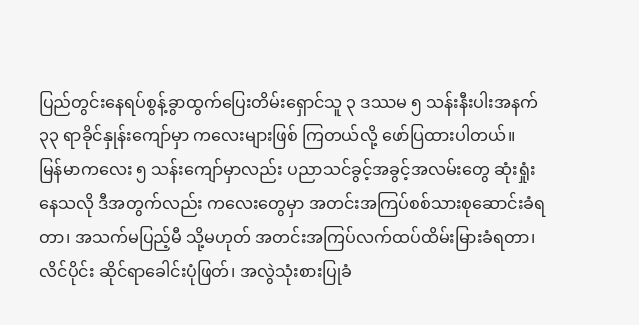ပြည်တွင်းနေရပ်စွန့်ခွာထွက်ပြေးတိမ်းရှောင်သူ ၃ ဒဿမ ၅ သန်းနီးပါးအနက် ၃၃ ရာခိုင်နှုန်းကျော်မှာ ကလေးများဖြစ် ကြတယ်လို့ ဖော်ပြထားပါတယ်။
မြန်မာကလေး ၅ သန်းကျော်မှာလည်း ပညာသင်ခွင့်အခွင့်အလမ်းတွေ ဆုံးရှုံးနေသလို ဒီအတွက်လည်း ကလေးတွေမှာ အတင်းအကြပ်စစ်သားစုဆောင်းခံရတာ၊ အသက်မပြည့်မီ သို့မဟုတ် အတင်းအကြပ်လက်ထပ်ထိမ်းမြားခံရတာ၊ လိင်ပိုင်း ဆိုင်ရာခေါင်းပုံဖြတ်၊ အလွဲသုံးစားပြုခံ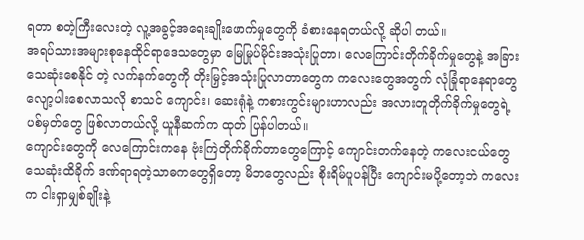ရတာ စတဲ့ကြီးလေးတဲ့ လူ့အခွင့်အရေးချိုးဖောက်မှုတွေကို ခံစားနေရတယ်လို့ ဆိုပါ တယ်။
အရပ်သားအများစုနေထိုင်ရာဒေသတွေမှာ မြေမြုပ်မိုင်းအသုံးပြုတာ၊ လေကြောင်းတိုက်ခိုက်မှုတွေနဲ့ အခြားသေဆုံးစေနိုင် တဲ့ လက်နက်တွေကို တိုးမြှင့်အသုံးပြုလာတာတွေက ကလေးတွေအတွက် လုံခြုံရာနေရာတွေ လျော့ပါးစေလာသလို စာသင် ကျောင်း၊ ဆေးရုံနဲ့ ကစားကွင်းများဟာလည်း အလားတူတိုက်ခိုက်မှုတွေရဲ့ပစ်မှတ်တွေ ဖြစ်လာတယ်လို့ ယူနီဆက်က ထုတ် ပြန်ပါတယ်။
ကျောင်းတွေကို လေကြောင်းကနေ ဗုံးကြဲတိုက်ခိုက်တာတွေကြောင့် ကျောင်းတက်နေတဲ့ ကလေးငယ်တွေ သေဆုံးထိခိုက် ဒဏ်ရာရတဲ့သာဓကတွေရှိတော့ မိဘတွေလည်း စိုးရိမ်ပူပန်ပြီး ကျောင်းမပို့တော့ဘဲ ကလေးက ငါးရှာမျှစ်ချိုးနဲ့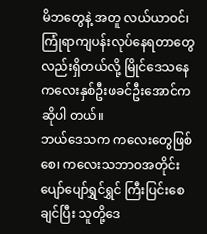မိဘတွေနဲ့ အတူ လယ်ယာဝင်၊ ကြုံရာကျပန်းလုပ်နေရတာတွေလည်းရှိတယ်လို့ မြိုင်ဒေသနေ ကလေးနှစ်ဦးဖခင်ဦးအောင်က ဆိုပါ တယ်။
ဘယ်ဒေသက ကလေးတွေဖြစ်စေ၊ ကလေးသဘာဝအတိုင်း ပျော်ပျော်ရွှင်ရွှင် ကြီးပြင်းစေချင်ပြီး သူတို့ဒေ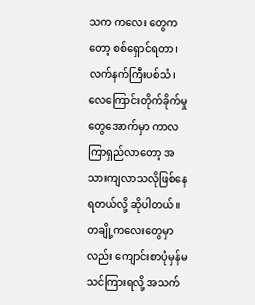သက ကလေး တွေကတော့ စစ်ရှောင်ရတာ၊ လက်နက်ကြီးပစ်သံ၊ လေကြောင်းတိုက်ခိုက်မှုတွေအောက်မှာ ကာလကြာရှည်လာတော့ အသားကျလာသလိုဖြစ်နေရတယ်လို့ ဆိုပါတယ်။
တချို့ကလေးတွေမှာလည်း ကျောင်းစာပုံမှန်မသင်ကြားရလို့ အသက်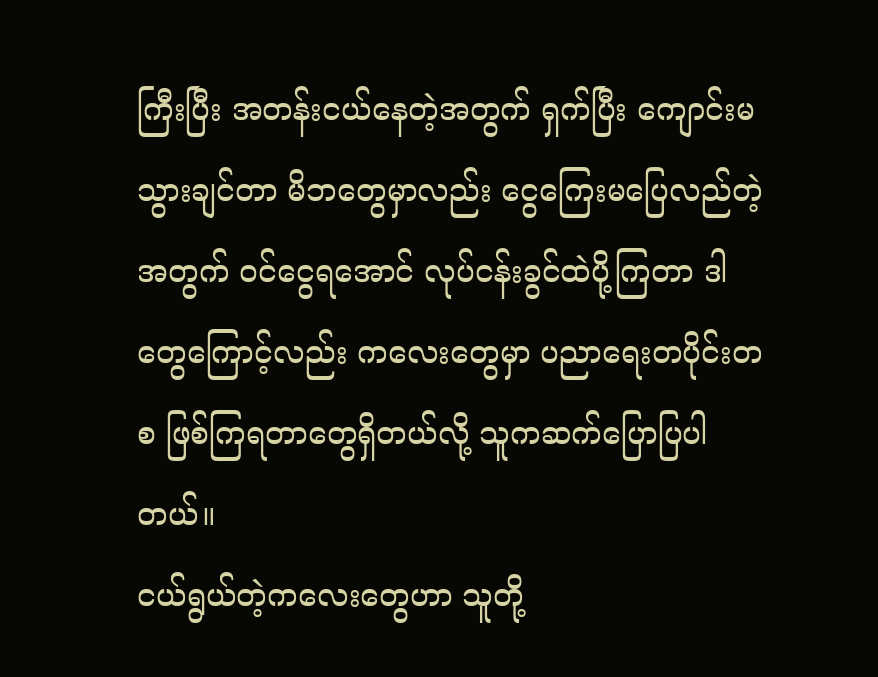ကြီးပြီး အတန်းငယ်နေတဲ့အတွက် ရှက်ပြီး ကျောင်းမ သွားချင်တာ မိဘတွေမှာလည်း ငွေကြေးမပြေလည်တဲ့အတွက် ဝင်ငွေရအောင် လုပ်ငန်းခွင်ထဲပို့ကြတာ ဒါတွေကြောင့်လည်း ကလေးတွေမှာ ပညာရေးတပိုင်းတစ ဖြစ်ကြရတာတွေရှိတယ်လို့ သူကဆက်ပြောပြပါတယ်။
ငယ်ရွယ်တဲ့ကလေးတွေဟာ သူတို့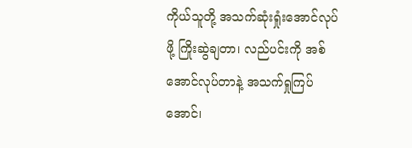ကိုယ်သူတို့ အသက်ဆုံးရှုံးအောင်လုပ်ဖို့ ကြိုးဆွဲချတာ၊ လည်ပင်းကို အစ်အောင်လုပ်တာနဲ့ အသက်ရှုကြပ်အောင်၊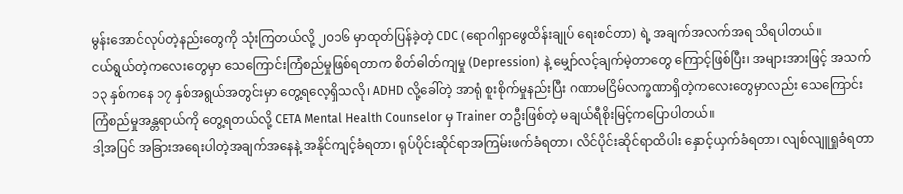မွန်းအောင်လုပ်တဲ့နည်းတွေကို သုံးကြတယ်လို့ ၂၀၁၆ မှာထုတ်ပြန်ခဲ့တဲ့ CDC (ရောဂါရှာဖွေထိန်းချုပ် ရေးစင်တာ) ရဲ့ အချက်အလက်အရ သိရပါတယ်။
ငယ်ရွယ်တဲ့ကလေးတွေမှာ သေကြောင်းကြံစည်မှုဖြစ်ရတာက စိတ်ဓါတ်ကျမှု (Depression) နဲ့ မျှော်လင့်ချက်မဲ့တာတွေ ကြောင့်ဖြစ်ပြီး၊ အများအားဖြင့် အသက် ၁၃ နှစ်ကနေ ၁၇ နှစ်အရွယ်အတွင်းမှာ တွေ့ရလေ့ရှိသလို၊ ADHD လို့ခေါ်တဲ့ အာရုံ စူးစိုက်မှုနည်းပြီး ဂဏာမငြိမ်လက္ခဏာရှိတဲ့ကလေးတွေမှာလည်း သေကြောင်းကြံစည်မှုအန္တရာယ်ကို တွေ့ရတယ်လို့ CETA Mental Health Counselor မှ Trainer တဦးဖြစ်တဲ့ မချယ်ရီစိုးမြင့်ကပြောပါတယ်။
ဒါ့အပြင် အခြားအရေးပါတဲ့အချက်အနေနဲ့ အနိုင်ကျင့်ခံရတာ၊ ရုပ်ပိုင်းဆိုင်ရာအကြမ်းဖက်ခံရတာ၊ လိင်ပိုင်းဆိုင်ရာထိပါး နှောင့်ယှက်ခံရတာ၊ လျစ်လျူရှုခံရတာ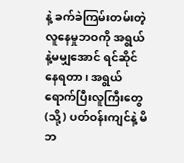နဲ့ ခက်ခဲကြမ်းတမ်းတဲ့လူနေမှုဘဝကို အရွယ်နဲ့မမျှအောင် ရင်ဆိုင်နေရတာ၊ အရွယ် ရောက်ပြီးလူကြီးတွေ (သို့) ပတ်ဝန်းကျင်နဲ့ မိဘ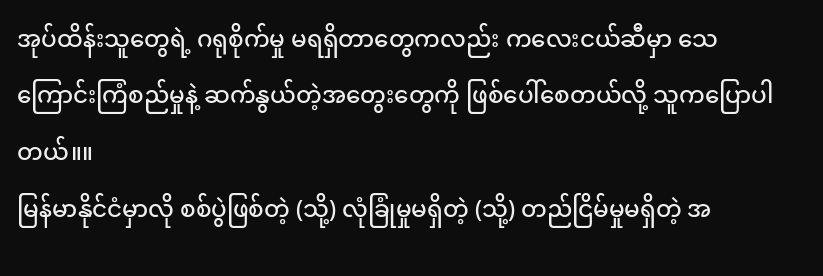အုပ်ထိန်းသူတွေရဲ့ ဂရုစိုက်မှု မရရှိတာတွေကလည်း ကလေးငယ်ဆီမှာ သေကြောင်းကြံစည်မှုနဲ့ ဆက်နွယ်တဲ့အတွေးတွေကို ဖြစ်ပေါ်စေတယ်လို့ သူကပြောပါတယ်။။
မြန်မာနိုင်ငံမှာလို စစ်ပွဲဖြစ်တဲ့ (သို့) လုံခြုံမှုမရှိတဲ့ (သို့) တည်ငြိမ်မှုမရှိတဲ့ အ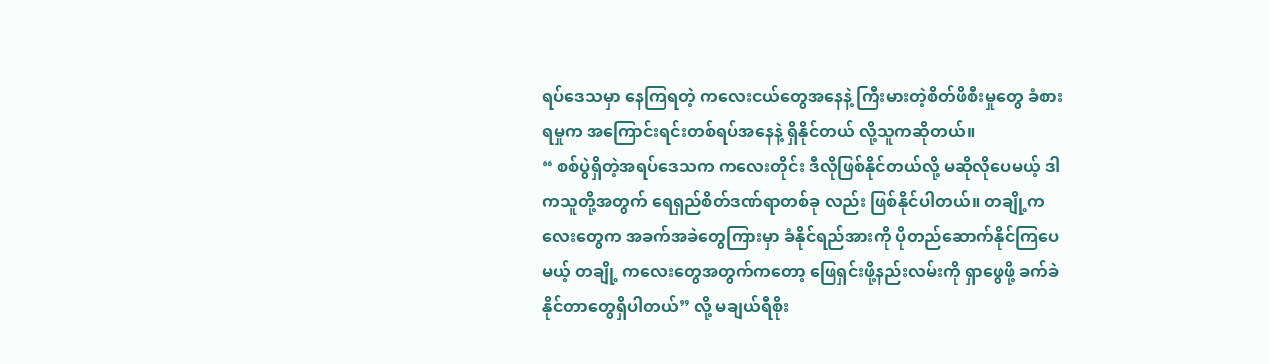ရပ်ဒေသမှာ နေကြရတဲ့ ကလေးငယ်တွေအနေနဲ့ ကြီးမားတဲ့စိတ်ဖိစီးမှုတွေ ခံစားရမှုက အကြောင်းရင်းတစ်ရပ်အနေနဲ့ ရှိနိုင်တယ် လို့သူကဆိုတယ်။
“ စစ်ပွဲရှိတဲ့အရပ်ဒေသက ကလေးတိုင်း ဒီလိုဖြစ်နိုင်တယ်လို့ မဆိုလိုပေမယ့် ဒါကသူတို့အတွက် ရေရှည်စိတ်ဒဏ်ရာတစ်ခု လည်း ဖြစ်နိုင်ပါတယ်။ တချို့ကလေးတွေက အခက်အခဲတွေကြားမှာ ခံနိုင်ရည်အားကို ပိုတည်ဆောက်နိုင်ကြပေမယ့် တချို့ ကလေးတွေအတွက်ကတော့ ဖြေရှင်းဖို့နည်းလမ်းကို ရှာဖွေဖို့ ခက်ခဲနိုင်တာတွေရှိပါတယ်” လို့ မချယ်ရီစိုး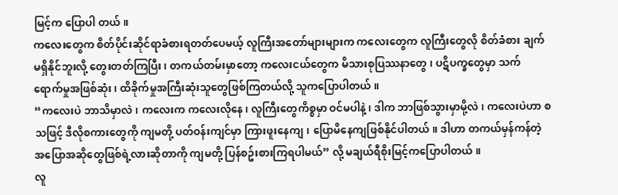မြင့်က ပြောပါ တယ်။
ကလေးတွေက စိတ်ပိုင်းဆိုင်ရာခံစားရတတ်ပေမယ့် လူကြီးအတော်များများက ကလေးတွေက လူကြီးတွေလို စိတ်ခံစား ချက် မရှိနိုင်ဘူးလို့ တွေးတတ်ကြပြီး၊ တကယ်တမ်းမှာတော့ ကလေးငယ်တွေက မိသားစုပြဿနာတွေ၊ ပဋိပက္ခတွေမှာ သက် ရောက်မှုအဖြစ်ဆုံး၊ ထိခိုက်မှုအကြီးဆုံးသူတွေဖြစ်ကြတယ်လို့ သူကပြောပါတယ်။
“ကလေးပဲ ဘာသိမှာလဲ၊ ကလေးက ကလေးလိုနေ၊ လူကြီးတွေကိစ္စမှာ ဝင်မပါနဲ့၊ ဒါက ဘာဖြစ်သွားမှာမို့လဲ၊ ကလေးပဲဟာ စသဖြင့် ဒီလိုစကားတွေကို ကျမတို့ ပတ်ဝန်းကျင်မှာ ကြားဖူးနေကျ၊ ပြောမိနေကျဖြစ်နိုင်ပါတယ်။ ဒါဟာ တကယ်မှန်ကန်တဲ့ အပြောအဆိုတွေဖြစ်ရဲ့လားဆိုတာကို ကျမတို့ ပြန်စဥ်းစားကြရပါမယ်” လို့ မချယ်ရီစိုးမြင့်ကပြောပါတယ်။
လူ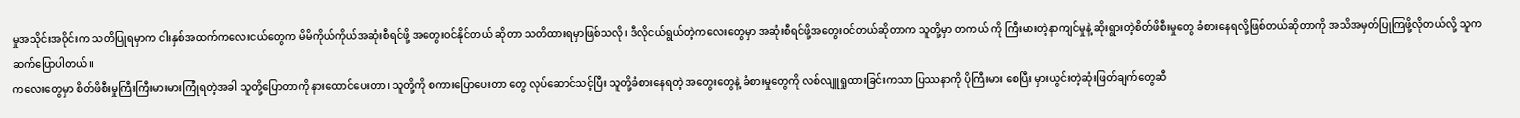မှုအသိုင်းအဝိုင်းက သတိပြုရမှာက ငါးနှစ်အထက်ကလေးငယ်တွေက မိမိကိုယ်ကိုယ်အဆုံးစီရင်ဖို့ အတွေးဝင်နိုင်တယ် ဆိုတာ သတိထားရမှာဖြစ်သလို၊ ဒီလိုငယ်ရွယ်တဲ့ကလေးတွေမှာ အဆုံးစီရင်ဖို့အတွေးဝင်တယ်ဆိုတာက သူတို့မှာ တကယ် ကို ကြီးမားတဲ့နာကျင်မှုနဲ့ ဆိုးရွားတဲ့စိတ်ဖိစီးမှုတွေ ခံစားနေရလို့ဖြစ်တယ်ဆိုတာကို အသိအမှတ်ပြုကြဖို့လိုတယ်လို့ သူက ဆက်ပြောပါတယ်။
ကလေးတွေမှာ စိတ်ဖိစီးမှုကြီးကြီးမားမားကြုံရတဲ့အခါ သူတို့ပြောတာကို နားထောင်ပေးတာ၊ သူတို့ကို စကားပြောပေးတာ တွေ လုပ်ဆောင်သင့်ပြီး သူတို့ခံစားနေရတဲ့ အတွေးတွေနဲ့ ခံစားမှုတွေကို လစ်လျူရှုထားခြင်းကသာ ပြဿနာကို ပိုကြီးမား စေပြီး မှားယွင်းတဲ့ဆုံးဖြတ်ချက်တွေဆီ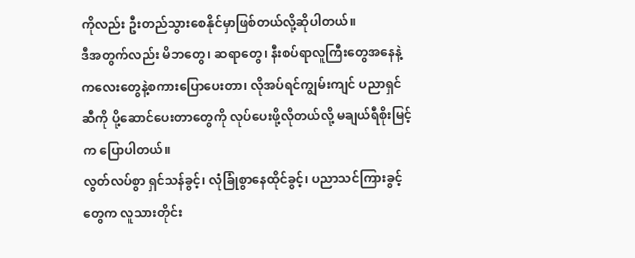ကိုလည်း ဦးတည်သွားစေနိုင်မှာဖြစ်တယ်လို့ဆိုပါတယ်။
ဒီအတွက်လည်း မိဘတွေ၊ ဆရာတွေ၊ နီးစပ်ရာလူကြီးတွေအနေနဲ့ ကလေးတွေနဲ့စကားပြောပေးတာ၊ လိုအပ်ရင်ကျွမ်းကျင် ပညာရှင်ဆီကို ပို့ဆောင်ပေးတာတွေကို လုပ်ပေးဖို့လိုတယ်လို့ မချယ်ရီစိုးမြင့်က ပြောပါတယ်။
လွတ်လပ်စွာ ရှင်သန်ခွင့်၊ လုံခြုံစွာနေထိုင်ခွင့်၊ ပညာသင်ကြားခွင့်တွေက လူသားတိုင်း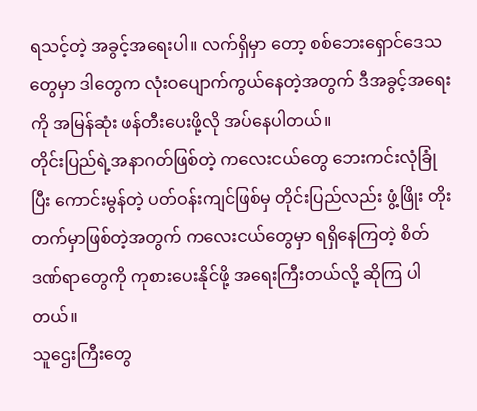ရသင့်တဲ့ အခွင့်အရေးပါ။ လက်ရှိမှာ တော့ စစ်ဘေးရှောင်ဒေသတွေမှာ ဒါတွေက လုံးဝပျောက်ကွယ်နေတဲ့အတွက် ဒီအခွင့်အရေးကို အမြန်ဆုံး ဖန်တီးပေးဖို့လို အပ်နေပါတယ်။
တိုင်းပြည်ရဲ့အနာဂတ်ဖြစ်တဲ့ ကလေးငယ်တွေ ဘေးကင်းလုံခြုံပြီး ကောင်းမွန်တဲ့ ပတ်ဝန်းကျင်ဖြစ်မှ တိုင်းပြည်လည်း ဖွံ့ဖြိုး တိုးတက်မှာဖြစ်တဲ့အတွက် ကလေးငယ်တွေမှာ ရရှိနေကြတဲ့ စိတ်ဒဏ်ရာတွေကို ကုစားပေးနိုင်ဖို့ အရေးကြီးတယ်လို့ ဆိုကြ ပါတယ်။
သူဌေးကြီးတွေ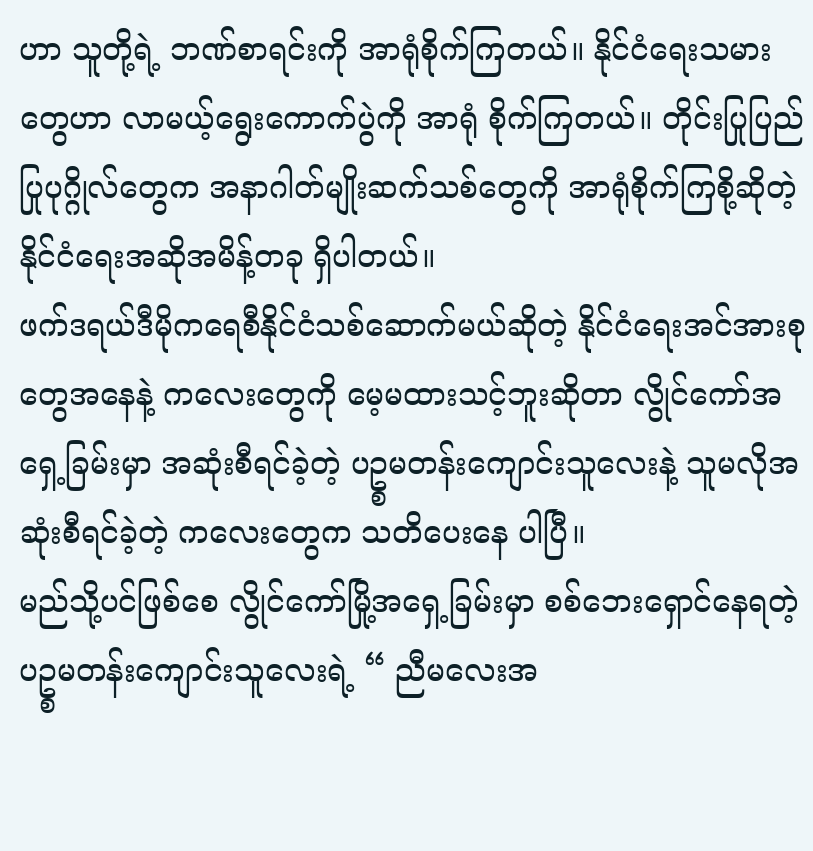ဟာ သူတို့ရဲ့ ဘဏ်စာရင်းကို အာရုံစိုက်ကြတယ်။ နိုင်ငံရေးသမားတွေဟာ လာမယ့်ရွေးကောက်ပွဲကို အာရုံ စိုက်ကြတယ်။ တိုင်းပြုပြည်ပြုပုဂ္ဂိုလ်တွေက အနာဂါတ်မျိုးဆက်သစ်တွေကို အာရုံစိုက်ကြစို့ဆိုတဲ့ နိုင်ငံရေးအဆိုအမိန့်တခု ရှိပါတယ်။
ဖက်ဒရယ်ဒီမိုကရေစီနိုင်ငံသစ်ဆောက်မယ်ဆိုတဲ့ နိုင်ငံရေးအင်အားစုတွေအနေနဲ့ ကလေးတွေကို မေ့မထားသင့်ဘူးဆိုတာ လွိုင်ကော်အရှေ့ခြမ်းမှာ အဆုံးစီရင်ခဲ့တဲ့ ပဥ္စမတန်းကျောင်းသူလေးနဲ့ သူမလိုအဆုံးစီရင်ခဲ့တဲ့ ကလေးတွေက သတိပေးနေ ပါပြီ။
မည်သို့ပင်ဖြစ်စေ လွိုင်ကော်မြို့အရှေ့ခြမ်းမှာ စစ်ဘေးရှောင်နေရတဲ့ ပဥ္စမတန်းကျောင်းသူလေးရဲ့ “ ညီမလေးအ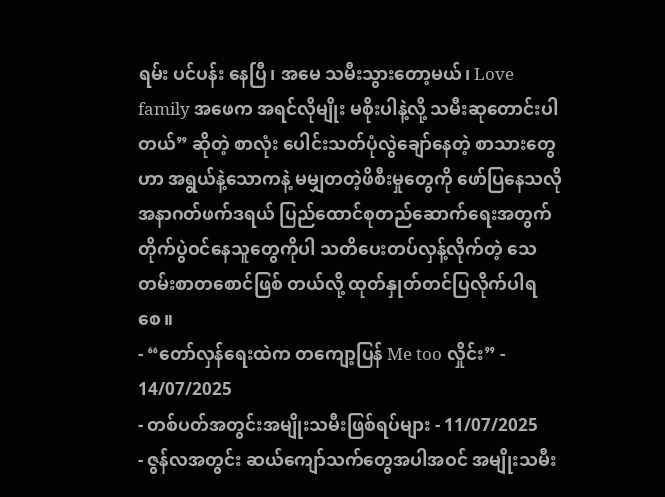ရမ်း ပင်ပန်း နေပြီ၊ အမေ သမီးသွားတော့မယ်၊ Love family အဖေက အရင်လိုမျိုး မစိုးပါနဲ့လို့ သမီးဆုတောင်းပါတယ်” ဆိုတဲ့ စာလုံး ပေါင်းသတ်ပုံလွဲချော်နေတဲ့ စာသားတွေဟာ အရွယ်နဲ့သောကနဲ့ မမျှတတဲ့ဖိစီးမှုတွေကို ဖော်ပြနေသလို အနာဂတ်ဖက်ဒရယ် ပြည်ထောင်စုတည်ဆောက်ရေးအတွက် တိုက်ပွဲဝင်နေသူတွေကိုပါ သတိပေးတပ်လှန့်လိုက်တဲ့ သေတမ်းစာတစောင်ဖြစ် တယ်လို့ ထုတ်နှုတ်တင်ပြလိုက်ပါရစေ။
- “တော်လှန်ရေးထဲက တကျော့ပြန် Me too လှိုင်း” - 14/07/2025
- တစ်ပတ်အတွင်းအမျိုးသမီးဖြစ်ရပ်များ - 11/07/2025
- ဇွန်လအတွင်း ဆယ်ကျော်သက်တွေအပါအဝင် အမျိုးသမီး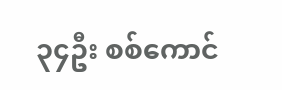၃၄ဦး စစ်ကောင်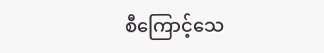စီကြောင့်သေ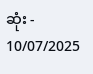ဆုံး - 10/07/2025